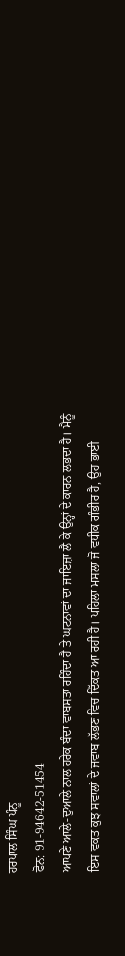ਹਰਪਾਲ ਸਿੰਘ ਪੰਨੂ
ਫੋਨ: 91-94642-51454
ਆਪਣੇ ਆਲੇ-ਦੁਆਲੇ ਨਾਲ ਹਰੇਕ ਬੰਦਾ ਵਾਬਸਤਾ ਰਹਿੰਦਾ ਹੈ ਤੇ ਘਟਨਾਵਾਂ ਦਾ ਜਾਇਜ਼ਾ ਲੈ ਕੇ ਉਨ੍ਹਾਂ ਦੇ ਕਾਰਨ ਲਭਦਾ ਹੈ। ਮੈਨੂੰ ਇਸ ਵਕਤ ਕੁਝ ਸਵਾਲਾਂ ਦੇ ਜਵਾਬ ਲੱਭਣ ਵਿਚ ਦਿੱਕਤ ਆ ਰਹੀ ਹੈ। ਪਹਿਲਾ ਮਸਲਾ ਜੋ ਵਧੀਕ ਗੰਭੀਰ ਹੈ, ਉਹ ਭਾਈ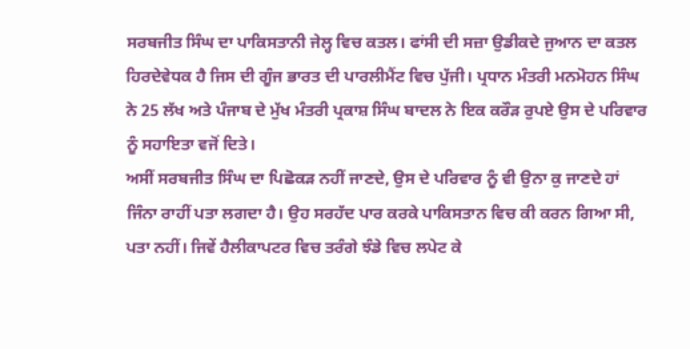ਸਰਬਜੀਤ ਸਿੰਘ ਦਾ ਪਾਕਿਸਤਾਨੀ ਜੇਲ੍ਹ ਵਿਚ ਕਤਲ। ਫਾਂਸੀ ਦੀ ਸਜ਼ਾ ਉਡੀਕਦੇ ਜੁਆਨ ਦਾ ਕਤਲ ਹਿਰਦੇਵੇਧਕ ਹੈ ਜਿਸ ਦੀ ਗੂੰਜ ਭਾਰਤ ਦੀ ਪਾਰਲੀਮੈਂਟ ਵਿਚ ਪੁੱਜੀ। ਪ੍ਰਧਾਨ ਮੰਤਰੀ ਮਨਮੋਹਨ ਸਿੰਘ ਨੇ 25 ਲੱਖ ਅਤੇ ਪੰਜਾਬ ਦੇ ਮੁੱਖ ਮੰਤਰੀ ਪ੍ਰਕਾਸ਼ ਸਿੰਘ ਬਾਦਲ ਨੇ ਇਕ ਕਰੌੜ ਰੁਪਏ ਉਸ ਦੇ ਪਰਿਵਾਰ ਨੂੰ ਸਹਾਇਤਾ ਵਜੋਂ ਦਿਤੇ।
ਅਸੀਂ ਸਰਬਜੀਤ ਸਿੰਘ ਦਾ ਪਿਛੋਕੜ ਨਹੀਂ ਜਾਣਦੇ, ਉਸ ਦੇ ਪਰਿਵਾਰ ਨੂੰ ਵੀ ਉਨਾ ਕੁ ਜਾਣਦੇ ਹਾਂ ਜਿੰਨਾ ਰਾਹੀਂ ਪਤਾ ਲਗਦਾ ਹੈ। ਉਹ ਸਰਹੱਦ ਪਾਰ ਕਰਕੇ ਪਾਕਿਸਤਾਨ ਵਿਚ ਕੀ ਕਰਨ ਗਿਆ ਸੀ, ਪਤਾ ਨਹੀਂ। ਜਿਵੇਂ ਹੈਲੀਕਾਪਟਰ ਵਿਚ ਤਰੰਗੇ ਝੰਡੇ ਵਿਚ ਲਪੇਟ ਕੇ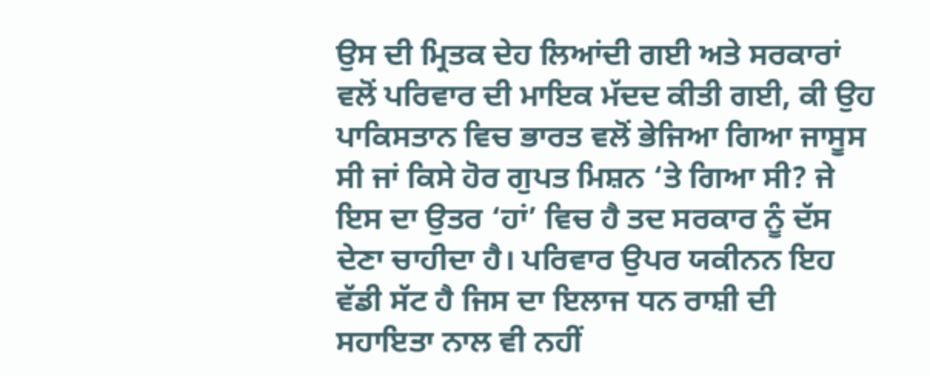ਉਸ ਦੀ ਮ੍ਰਿਤਕ ਦੇਹ ਲਿਆਂਦੀ ਗਈ ਅਤੇ ਸਰਕਾਰਾਂ ਵਲੋਂ ਪਰਿਵਾਰ ਦੀ ਮਾਇਕ ਮੱਦਦ ਕੀਤੀ ਗਈ, ਕੀ ਉਹ ਪਾਕਿਸਤਾਨ ਵਿਚ ਭਾਰਤ ਵਲੋਂ ਭੇਜਿਆ ਗਿਆ ਜਾਸੂਸ ਸੀ ਜਾਂ ਕਿਸੇ ਹੋਰ ਗੁਪਤ ਮਿਸ਼ਨ ‘ਤੇ ਗਿਆ ਸੀ? ਜੇ ਇਸ ਦਾ ਉਤਰ ‘ਹਾਂ’ ਵਿਚ ਹੈ ਤਦ ਸਰਕਾਰ ਨੂੰ ਦੱਸ ਦੇਣਾ ਚਾਹੀਦਾ ਹੈ। ਪਰਿਵਾਰ ਉਪਰ ਯਕੀਨਨ ਇਹ ਵੱਡੀ ਸੱਟ ਹੈ ਜਿਸ ਦਾ ਇਲਾਜ ਧਨ ਰਾਸ਼ੀ ਦੀ ਸਹਾਇਤਾ ਨਾਲ ਵੀ ਨਹੀਂ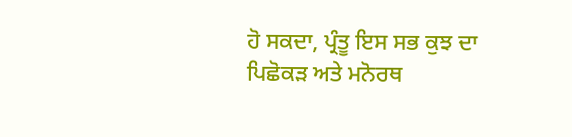ਹੋ ਸਕਦਾ, ਪ੍ਰੰਤੂ ਇਸ ਸਭ ਕੁਝ ਦਾ ਪਿਛੋਕੜ ਅਤੇ ਮਨੋਰਥ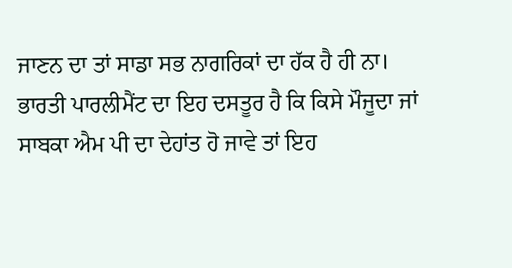ਜਾਣਨ ਦਾ ਤਾਂ ਸਾਡਾ ਸਭ ਨਾਗਰਿਕਾਂ ਦਾ ਹੱਕ ਹੈ ਹੀ ਨਾ।
ਭਾਰਤੀ ਪਾਰਲੀਮੈਂਟ ਦਾ ਇਹ ਦਸਤੂਰ ਹੈ ਕਿ ਕਿਸੇ ਮੌਜੂਦਾ ਜਾਂ ਸਾਬਕਾ ਐਮ ਪੀ ਦਾ ਦੇਹਾਂਤ ਹੋ ਜਾਵੇ ਤਾਂ ਇਹ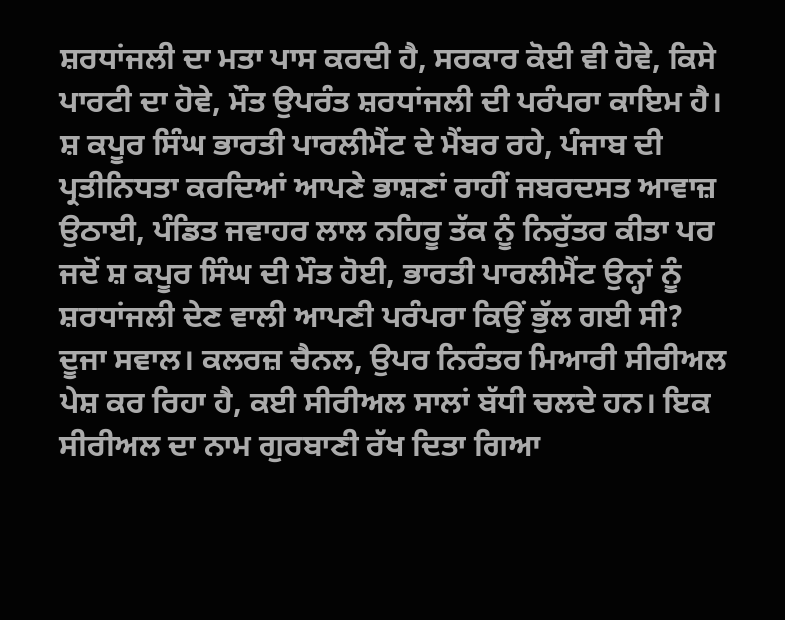ਸ਼ਰਧਾਂਜਲੀ ਦਾ ਮਤਾ ਪਾਸ ਕਰਦੀ ਹੈ, ਸਰਕਾਰ ਕੋਈ ਵੀ ਹੋਵੇ, ਕਿਸੇ ਪਾਰਟੀ ਦਾ ਹੋਵੇ, ਮੌਤ ਉਪਰੰਤ ਸ਼ਰਧਾਂਜਲੀ ਦੀ ਪਰੰਪਰਾ ਕਾਇਮ ਹੈ। ਸ਼ ਕਪੂਰ ਸਿੰਘ ਭਾਰਤੀ ਪਾਰਲੀਮੈਂਟ ਦੇ ਮੈਂਬਰ ਰਹੇ, ਪੰਜਾਬ ਦੀ ਪ੍ਰਤੀਨਿਧਤਾ ਕਰਦਿਆਂ ਆਪਣੇ ਭਾਸ਼ਣਾਂ ਰਾਹੀਂ ਜਬਰਦਸਤ ਆਵਾਜ਼ ਉਠਾਈ, ਪੰਡਿਤ ਜਵਾਹਰ ਲਾਲ ਨਹਿਰੂ ਤੱਕ ਨੂੰ ਨਿਰੁੱਤਰ ਕੀਤਾ ਪਰ ਜਦੋਂ ਸ਼ ਕਪੂਰ ਸਿੰਘ ਦੀ ਮੌਤ ਹੋਈ, ਭਾਰਤੀ ਪਾਰਲੀਮੈਂਟ ਉਨ੍ਹਾਂ ਨੂੰ ਸ਼ਰਧਾਂਜਲੀ ਦੇਣ ਵਾਲੀ ਆਪਣੀ ਪਰੰਪਰਾ ਕਿਉਂ ਭੁੱਲ ਗਈ ਸੀ?
ਦੂਜਾ ਸਵਾਲ। ਕਲਰਜ਼ ਚੈਨਲ, ਉਪਰ ਨਿਰੰਤਰ ਮਿਆਰੀ ਸੀਰੀਅਲ ਪੇਸ਼ ਕਰ ਰਿਹਾ ਹੈ, ਕਈ ਸੀਰੀਅਲ ਸਾਲਾਂ ਬੱਧੀ ਚਲਦੇ ਹਨ। ਇਕ ਸੀਰੀਅਲ ਦਾ ਨਾਮ ਗੁਰਬਾਣੀ ਰੱਖ ਦਿਤਾ ਗਿਆ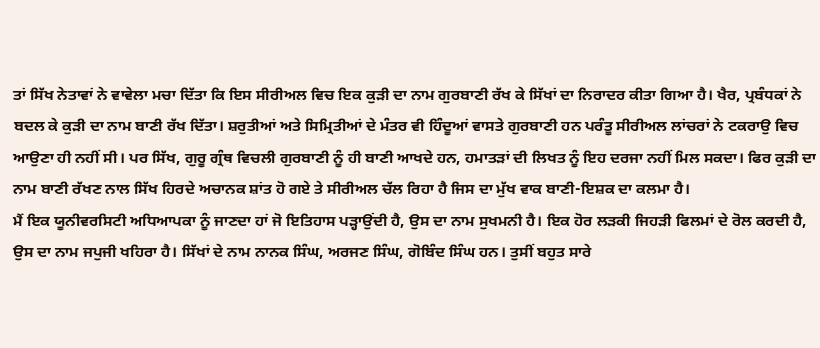ਤਾਂ ਸਿੱਖ ਨੇਤਾਵਾਂ ਨੇ ਵਾਵੇਲਾ ਮਚਾ ਦਿੱਤਾ ਕਿ ਇਸ ਸੀਰੀਅਲ ਵਿਚ ਇਕ ਕੁੜੀ ਦਾ ਨਾਮ ਗੁਰਬਾਣੀ ਰੱਖ ਕੇ ਸਿੱਖਾਂ ਦਾ ਨਿਰਾਦਰ ਕੀਤਾ ਗਿਆ ਹੈ। ਖੈਰ, ਪ੍ਰਬੰਧਕਾਂ ਨੇ ਬਦਲ ਕੇ ਕੁੜੀ ਦਾ ਨਾਮ ਬਾਣੀ ਰੱਖ ਦਿੱਤਾ। ਸ਼ਰੁਤੀਆਂ ਅਤੇ ਸਿਮ੍ਰਿਤੀਆਂ ਦੇ ਮੰਤਰ ਵੀ ਹਿੰਦੂਆਂ ਵਾਸਤੇ ਗੁਰਬਾਣੀ ਹਨ ਪਰੰਤੂ ਸੀਰੀਅਲ ਲਾਂਚਰਾਂ ਨੇ ਟਕਰਾਉ ਵਿਚ ਆਉਣਾ ਹੀ ਨਹੀਂ ਸੀ। ਪਰ ਸਿੱਖ, ਗੁਰੂ ਗ੍ਰੰਥ ਵਿਚਲੀ ਗੁਰਬਾਣੀ ਨੂੰ ਹੀ ਬਾਣੀ ਆਖਦੇ ਹਨ, ਹਮਾਤੜਾਂ ਦੀ ਲਿਖਤ ਨੂੰ ਇਹ ਦਰਜਾ ਨਹੀਂ ਮਿਲ ਸਕਦਾ। ਫਿਰ ਕੁੜੀ ਦਾ ਨਾਮ ਬਾਣੀ ਰੱਖਣ ਨਾਲ ਸਿੱਖ ਹਿਰਦੇ ਅਚਾਨਕ ਸ਼ਾਂਤ ਹੋ ਗਏ ਤੇ ਸੀਰੀਅਲ ਚੱਲ ਰਿਹਾ ਹੈ ਜਿਸ ਦਾ ਮੁੱਖ ਵਾਕ ਬਾਣੀ-ਇਸ਼ਕ ਦਾ ਕਲਮਾ ਹੈ।
ਮੈਂ ਇਕ ਯੂਨੀਵਰਸਿਟੀ ਅਧਿਆਪਕਾ ਨੂੰ ਜਾਣਦਾ ਹਾਂ ਜੋ ਇਤਿਹਾਸ ਪੜ੍ਹਾਉਂਦੀ ਹੈ, ਉਸ ਦਾ ਨਾਮ ਸੁਖਮਨੀ ਹੈ। ਇਕ ਹੋਰ ਲੜਕੀ ਜਿਹੜੀ ਫਿਲਮਾਂ ਦੇ ਰੋਲ ਕਰਦੀ ਹੈ, ਉਸ ਦਾ ਨਾਮ ਜਪੁਜੀ ਖਹਿਰਾ ਹੈ। ਸਿੱਖਾਂ ਦੇ ਨਾਮ ਨਾਨਕ ਸਿੰਘ, ਅਰਜਣ ਸਿੰਘ, ਗੋਬਿੰਦ ਸਿੰਘ ਹਨ। ਤੁਸੀਂ ਬਹੁਤ ਸਾਰੇ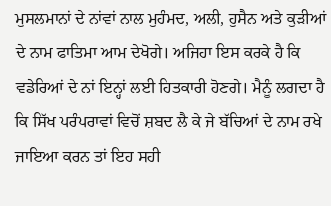ਮੁਸਲਮਾਨਾਂ ਦੇ ਨਾਂਵਾਂ ਨਾਲ ਮੁਹੰਮਦ, ਅਲੀ, ਹੁਸੈਨ ਅਤੇ ਕੁੜੀਆਂ ਦੇ ਨਾਮ ਫਾਤਿਮਾ ਆਮ ਦੇਖੋਗੇ। ਅਜਿਹਾ ਇਸ ਕਰਕੇ ਹੈ ਕਿ ਵਡੇਰਿਆਂ ਦੇ ਨਾਂ ਇਨ੍ਹਾਂ ਲਈ ਹਿਤਕਾਰੀ ਹੋਣਗੇ। ਮੈਨੂੰ ਲਗਦਾ ਹੈ ਕਿ ਸਿੱਖ ਪਰੰਪਰਾਵਾਂ ਵਿਚੋਂ ਸ਼ਬਦ ਲੈ ਕੇ ਜੇ ਬੱਚਿਆਂ ਦੇ ਨਾਮ ਰਖੇ ਜਾਇਆ ਕਰਨ ਤਾਂ ਇਹ ਸਹੀ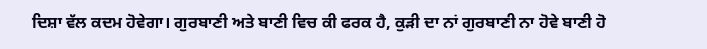ਦਿਸ਼ਾ ਵੱਲ ਕਦਮ ਹੋਵੇਗਾ। ਗੁਰਬਾਣੀ ਅਤੇ ਬਾਣੀ ਵਿਚ ਕੀ ਫਰਕ ਹੈ, ਕੁੜੀ ਦਾ ਨਾਂ ਗੁਰਬਾਣੀ ਨਾ ਹੋਵੇ ਬਾਣੀ ਹੋ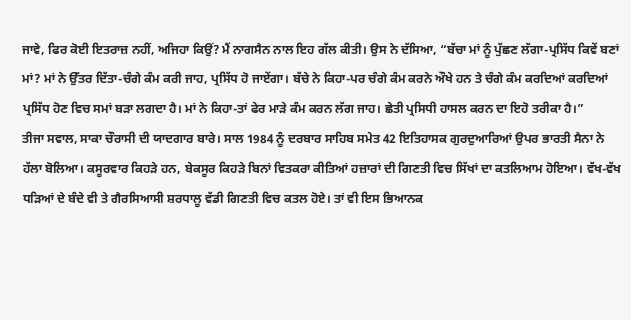ਜਾਵੇ, ਫਿਰ ਕੋਈ ਇਤਰਾਜ਼ ਨਹੀਂ, ਅਜਿਹਾ ਕਿਉਂ? ਮੈਂ ਨਾਗਸੈਨ ਨਾਲ ਇਹ ਗੱਲ ਕੀਤੀ। ਉਸ ਨੇ ਦੱਸਿਆ, “ਬੱਚਾ ਮਾਂ ਨੂੰ ਪੁੱਛਣ ਲੱਗਾ-ਪ੍ਰਸਿੱਧ ਕਿਵੇਂ ਬਣਾਂ ਮਾਂ? ਮਾਂ ਨੇ ਉੱਤਰ ਦਿੱਤਾ-ਚੰਗੇ ਕੰਮ ਕਰੀ ਜਾਹ, ਪ੍ਰਸਿੱਧ ਹੋ ਜਾਏਂਗਾ। ਬੱਚੇ ਨੇ ਕਿਹਾ-ਪਰ ਚੰਗੇ ਕੰਮ ਕਰਨੇ ਔਖੇ ਹਨ ਤੇ ਚੰਗੇ ਕੰਮ ਕਰਦਿਆਂ ਕਰਦਿਆਂ ਪ੍ਰਸਿੱਧ ਹੋਣ ਵਿਚ ਸਮਾਂ ਬੜਾ ਲਗਦਾ ਹੈ। ਮਾਂ ਨੇ ਕਿਹਾ-ਤਾਂ ਫੇਰ ਮਾੜੇ ਕੰਮ ਕਰਨ ਲੱਗ ਜਾਹ। ਛੇਤੀ ਪ੍ਰਸਿਧੀ ਹਾਸਲ ਕਰਨ ਦਾ ਇਹੋ ਤਰੀਕਾ ਹੈ।”
ਤੀਜਾ ਸਵਾਲ, ਸਾਕਾ ਚੌਰਾਸੀ ਦੀ ਯਾਦਗਾਰ ਬਾਰੇ। ਸਾਲ 1984 ਨੂੰ ਦਰਬਾਰ ਸਾਹਿਬ ਸਮੇਤ 42 ਇਤਿਹਾਸਕ ਗੁਰਦੁਆਰਿਆਂ ਉਪਰ ਭਾਰਤੀ ਸੈਨਾ ਨੇ ਹੱਲਾ ਬੋਲਿਆ। ਕਸੂਰਵਾਰ ਕਿਹੜੇ ਹਨ, ਬੇਕਸੂਰ ਕਿਹੜੇ ਬਿਨਾਂ ਵਿਤਕਰਾ ਕੀਤਿਆਂ ਹਜ਼ਾਰਾਂ ਦੀ ਗਿਣਤੀ ਵਿਚ ਸਿੱਖਾਂ ਦਾ ਕਤਲਿਆਮ ਹੋਇਆ। ਵੱਖ-ਵੱਖ ਧੜਿਆਂ ਦੇ ਬੰਦੇ ਵੀ ਤੇ ਗੈਰਸਿਆਸੀ ਸ਼ਰਧਾਲੂ ਵੱਡੀ ਗਿਣਤੀ ਵਿਚ ਕਤਲ ਹੋਏ। ਤਾਂ ਵੀ ਇਸ ਭਿਆਨਕ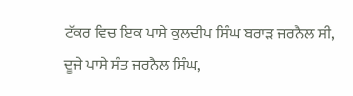ਟੱਕਰ ਵਿਚ ਇਕ ਪਾਸੇ ਕੁਲਦੀਪ ਸਿੰਘ ਬਰਾੜ ਜਰਨੈਲ ਸੀ, ਦੂਜੇ ਪਾਸੇ ਸੰਤ ਜਰਨੈਲ ਸਿੰਘ,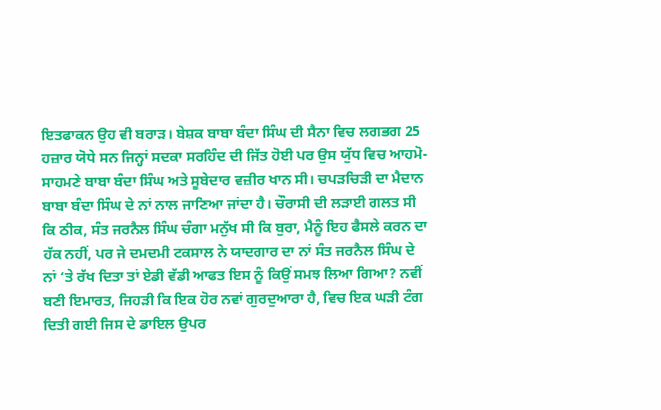ਇਤਫਾਕਨ ਉਹ ਵੀ ਬਰਾੜ। ਬੇਸ਼ਕ ਬਾਬਾ ਬੰਦਾ ਸਿੰਘ ਦੀ ਸੈਨਾ ਵਿਚ ਲਗਭਗ 25 ਹਜ਼ਾਰ ਯੋਧੇ ਸਨ ਜਿਨ੍ਹਾਂ ਸਦਕਾ ਸਰਹਿੰਦ ਦੀ ਜਿੱਤ ਹੋਈ ਪਰ ਉਸ ਯੁੱਧ ਵਿਚ ਆਹਮੋ-ਸਾਹਮਣੇ ਬਾਬਾ ਬੰਦਾ ਸਿੰਘ ਅਤੇ ਸੂਬੇਦਾਰ ਵਜ਼ੀਰ ਖਾਨ ਸੀ। ਚਪੜਚਿੜੀ ਦਾ ਮੈਦਾਨ ਬਾਬਾ ਬੰਦਾ ਸਿੰਘ ਦੇ ਨਾਂ ਨਾਲ ਜਾਣਿਆ ਜਾਂਦਾ ਹੈ। ਚੌਰਾਸੀ ਦੀ ਲੜਾਈ ਗਲਤ ਸੀ ਕਿ ਠੀਕ, ਸੰਤ ਜਰਨੈਲ ਸਿੰਘ ਚੰਗਾ ਮਨੁੱਖ ਸੀ ਕਿ ਬੁਰਾ, ਮੈਨੂੰ ਇਹ ਫੈਸਲੇ ਕਰਨ ਦਾ ਹੱਕ ਨਹੀਂ, ਪਰ ਜੇ ਦਮਦਮੀ ਟਕਸਾਲ ਨੇ ਯਾਦਗਾਰ ਦਾ ਨਾਂ ਸੰਤ ਜਰਨੈਲ ਸਿੰਘ ਦੇ ਨਾਂ ‘ਤੇ ਰੱਖ ਦਿਤਾ ਤਾਂ ਏਡੀ ਵੱਡੀ ਆਫਤ ਇਸ ਨੂੰ ਕਿਉਂ ਸਮਝ ਲਿਆ ਗਿਆ? ਨਵੀਂ ਬਣੀ ਇਮਾਰਤ, ਜਿਹੜੀ ਕਿ ਇਕ ਹੋਰ ਨਵਾਂ ਗੁਰਦੁਆਰਾ ਹੈ, ਵਿਚ ਇਕ ਘੜੀ ਟੰਗ ਦਿਤੀ ਗਈ ਜਿਸ ਦੇ ਡਾਇਲ ਉਪਰ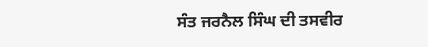ਸੰਤ ਜਰਨੈਲ ਸਿੰਘ ਦੀ ਤਸਵੀਰ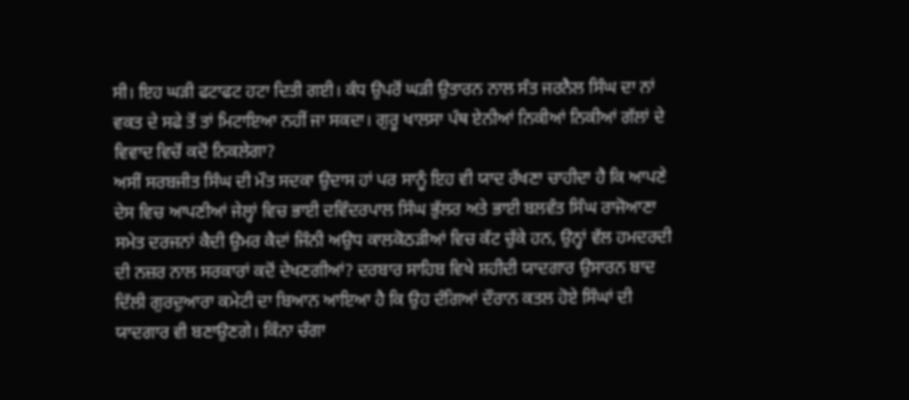ਸੀ। ਇਹ ਘੜੀ ਫਟਾਫਟ ਹਟਾ ਦਿਤੀ ਗਈ। ਕੰਧ ਉਪਰੋਂ ਘੜੀ ਉਤਾਰਨ ਨਾਲ ਸੰਤ ਜਰਨੈਲ ਸਿੰਘ ਦਾ ਨਾਂ ਵਕਤ ਦੇ ਸਫੇ ਤੋਂ ਤਾਂ ਮਿਟਾਇਆ ਨਹੀਂ ਜਾ ਸਕਦਾ। ਗੁਰੂ ਖਾਲਸਾ ਪੰਥ ਏਨੀਆਂ ਨਿਕੀਆਂ ਨਿਕੀਆਂ ਗੱਲਾਂ ਦੇ ਵਿਵਾਦ ਵਿਚੋਂ ਕਦੋਂ ਨਿਕਲੇਗਾ?
ਅਸੀਂ ਸਰਬਜੀਤ ਸਿੰਘ ਦੀ ਮੌਤ ਸਦਕਾ ਉਦਾਸ ਹਾਂ ਪਰ ਸਾਨੂੰ ਇਹ ਵੀ ਯਾਦ ਰੱਖਣਾ ਚਾਹੀਦਾ ਹੈ ਕਿ ਆਪਣੇ ਦੇਸ ਵਿਚ ਆਪਣੀਆਂ ਜੇਲ੍ਹਾਂ ਵਿਚ ਭਾਈ ਦਵਿੰਦਰਪਾਲ ਸਿੰਘ ਭੁੱਲਰ ਅਤੇ ਭਾਈ ਬਲਵੰਤ ਸਿੰਘ ਰਾਜੋਆਣਾ ਸਮੇਤ ਦਰਜਨਾਂ ਕੈਦੀ ਉਮਰ ਕੈਦਾਂ ਜਿੰਨੀ ਅਉਧ ਕਾਲਕੋਠੜੀਆਂ ਵਿਚ ਕੱਟ ਚੁੱਕੇ ਹਨ, ਉਨ੍ਹਾਂ ਵੱਲ ਹਮਦਰਦੀ ਦੀ ਨਜ਼ਰ ਨਾਲ ਸਰਕਾਰਾਂ ਕਦੋਂ ਦੇਖਣਗੀਆਂ? ਦਰਬਾਰ ਸਾਹਿਬ ਵਿਖੇ ਸ਼ਹੀਦੀ ਯਾਦਗਾਰ ਉਸਾਰਨ ਬਾਦ ਦਿੱਲੀ ਗੁਰਦੁਆਰਾ ਕਮੇਟੀ ਦਾ ਬਿਆਨ ਆਇਆ ਹੈ ਕਿ ਉਹ ਦੰਗਿਆਂ ਦੌਰਾਨ ਕਤਲ ਹੋਏ ਸਿੰਘਾਂ ਦੀ ਯਾਦਗਾਰ ਵੀ ਬਣਾਉਣਗੇ। ਕਿੰਨਾ ਚੰਗਾ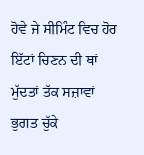ਹੋਵੇ ਜੇ ਸੀਮਿੰਟ ਵਿਚ ਹੋਰ ਇੱਟਾਂ ਚਿਣਨ ਦੀ ਥਾਂ ਮੁੱਦਤਾਂ ਤੱਕ ਸਜ਼ਾਵਾਂ ਭੁਗਤ ਚੁੱਕੇ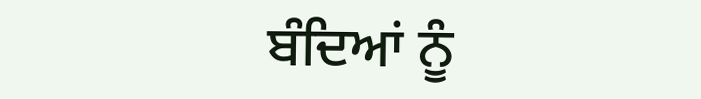ਬੰਦਿਆਂ ਨੂੰ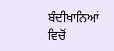ਬੰਦੀਖਾਨਿਆਂ ਵਿਚੋਂ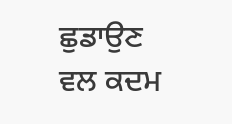ਛੁਡਾਉਣ ਵਲ ਕਦਮ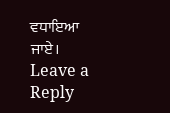ਵਧਾਇਆ ਜਾਏ।
Leave a Reply